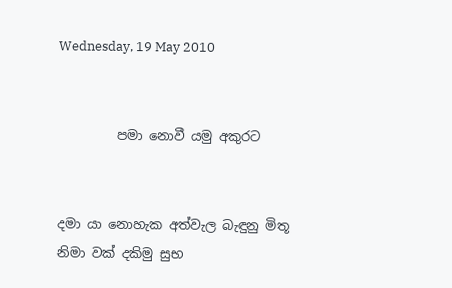Wednesday, 19 May 2010


         පමා නොවී යමු අකුරට


දමා යා නොහැක අත්වැල බැඳුනු මිතූ
නිමා වක් දකිමු සුභ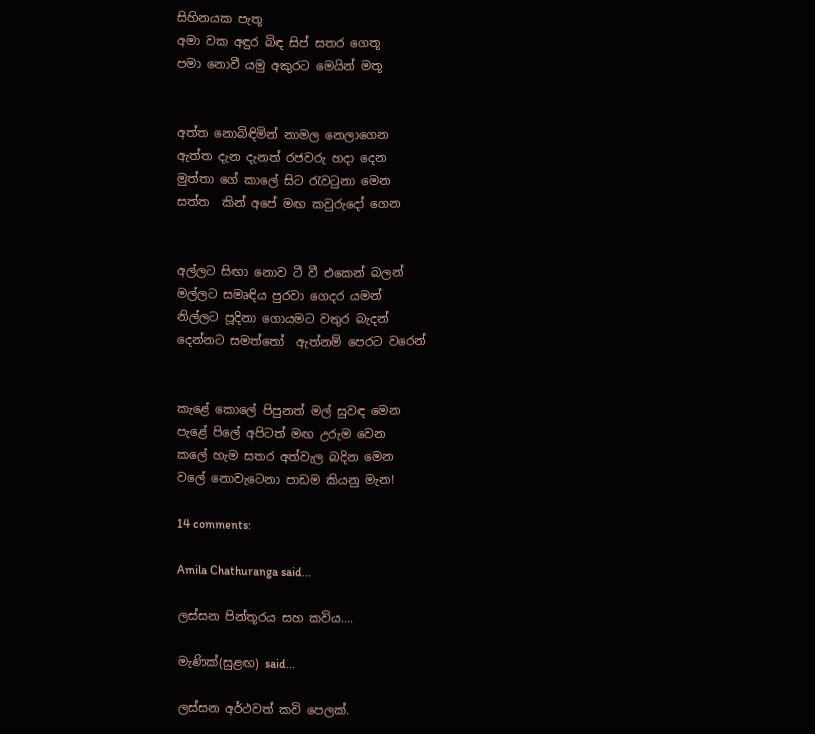සිහිනයක පැතූ
අමා වක අඳුර බිඳ සිප් සතර ගෙතූ
පමා නොවී යමු අකුරට මෙයින් මතූ


අත්ත නොබිඳිමින් නාමල නෙලාගෙන
ඇත්ත දැන දැනත් රජවරු හදා දෙන
මුත්තා ගේ කාලේ සිට ‍රැව‍ටුනා මෙන
සත්ත  කින් අපේ මඟ කවුරුදෝ ගෙන


අල්ලට සිඟා නොව ටී වී එකෙන් බලන්
මල්ලට සමෘඳිය පුරවා ගෙදර යමන්
නිල්ලට පූදිනා ගොයමට වතුර බැදන්
දෙන්නට සමත්තෝ  ඇත්නම් පෙරට වරෙන්


කැළේ කොලේ පිපුනත් මල් සුවඳ මෙන
පැළේ පිලේ අපිටත් මඟ උරුම වෙන
කලේ හැම සතර අත්වැල බදින මෙන
වලේ නොවැටෙනා පාඩම කියනු මැන!

14 comments:

Amila Chathuranga said...

ලස්සන පින්තූරය සහ කවිය....

මැණික්(සුළඟ) said...

ලස්සන අර්ථවත් කවි පෙලක්.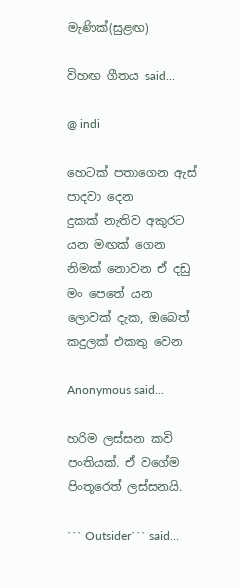මැණික්(සුළඟ)

විහඟ ගීතය said...

@ indi

හෙටක් පතාගෙන ඇස් පාදවා දෙන
දුකක් නැතිව අකුරට යන මඟක් ගෙන
නිමක් නොවන ඒ දඩු මං පෙතේ යන
ලොවක් දැක, ඔබෙත් කදුලක් එකතු වෙන

Anonymous said...

හරිම ලස්සන කවි පංතියක්. ඒ වගේම පිංතූරෙත් ලස්සනයි.

``` Outsider``` said...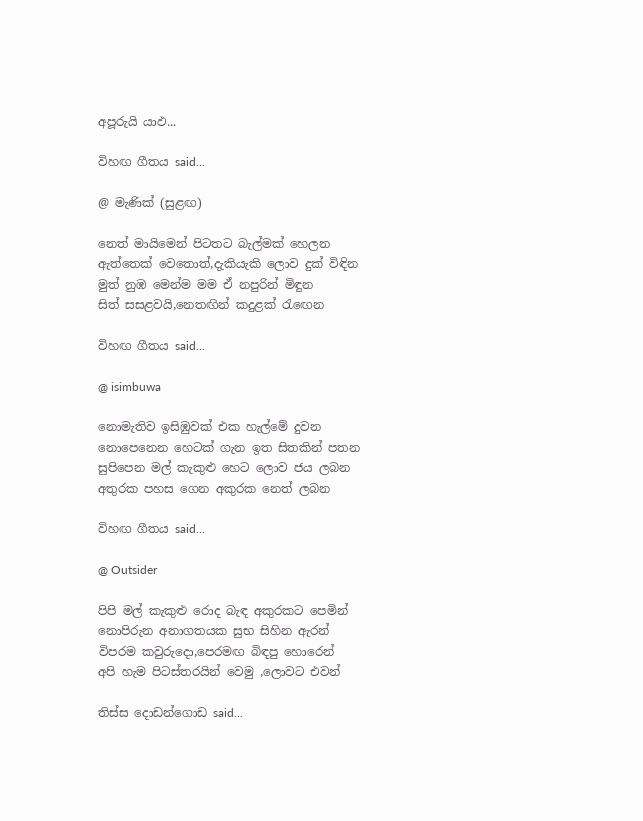අපූරුයි යාඵ...

විහඟ ගීතය said...

@ මැණික් (සුළඟ)

නෙත් මායිමෙන් පිටතට බැල්මක් හෙලන
ඇත්තෙක් වෙතොත්,දැකියැකි ලොව දුක් විඳින
මුත් නුඹ මෙන්ම මම ඒ නපුරින් මිඳුන
සිත් සසළවයි,නෙතඟින් කදුළක් ‍රැ‍ඟෙන

විහඟ ගීතය said...

@ isimbuwa

නොමැතිව ඉසිඹුවක් එක හැල්මේ දුවන
නොපෙනෙන හෙටක් ගැන ඉත සිතකින් පතන
සුපිපෙන මල් කැකුළු හෙට ලොව ජය ලබන
අතුරක පහස ගෙන අකුරක නෙත් ලබන

විහඟ ගීතය said...

@ Outsider

පිපි මල් කැකුළු රොද බැඳ අකුරකට පෙමින්
නොපිරුන අනාගතයක සුභ සිහින ඇරන්
විපරම කවුරුදො,පෙරමඟ බිඳපු හොරෙන්
අපි හැම පිටස්තරයින් වෙමු ,ලොවට එවන්

තිස්ස දොඩන්ගොඩ said...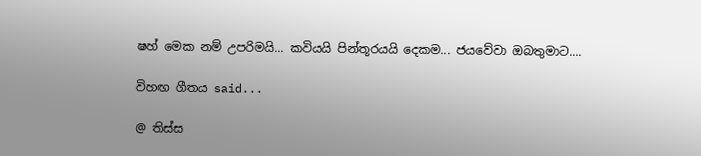ෂහ් මෙක නම් උපරිමයි... කවියයි පින්තූරයයි දෙකම... ජයවේවා ඔබතුමාට....

විහඟ ගීතය said...

@ තිස්ස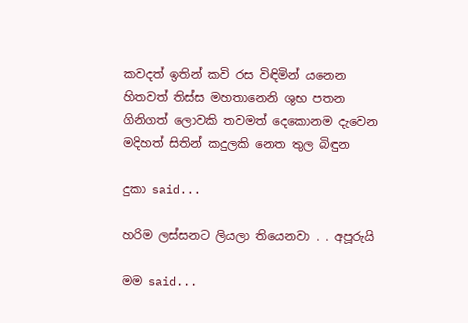කවදත් ඉතින් කවි රස විඳිමින් යනෙන
හිතවත් තිස්ස මහතානෙනි ශුභ පතන
ගිනිගත් ලොවකි තවමත් දෙකොනම දැවෙන
මදිහත් සිතින් කදුලකි නෙත තුල බිඳුන

දුකා said...

හරිම ලස්සනට ලියලා තියෙනවා . . අපූරුයි

මම said...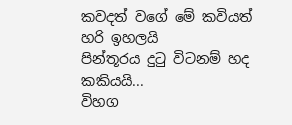කවදත් වගේ මේ කවියත් හරි ඉහලයි
පින්තූරය දුටු විටනම් හද කකියයි...
විහග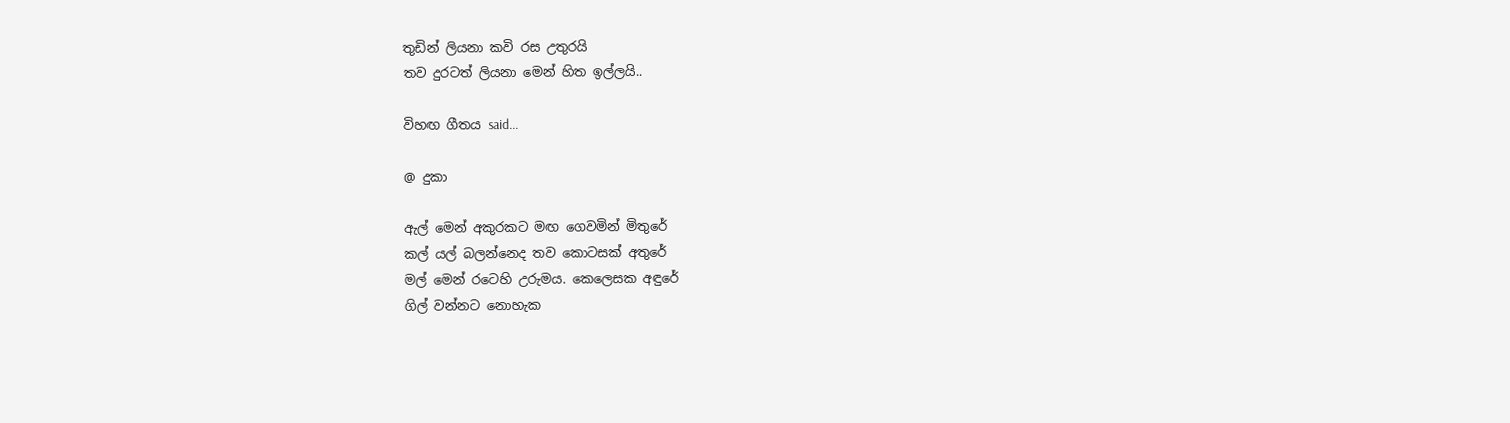තුඩින් ලියනා කවි රස උතුරයි
තව දුරටත් ලියනා මෙන් හිත ඉල්ලයි..

විහඟ ගීතය said...

@ දුකා

ඇල් මෙන් අකුරකට මඟ ගෙවමින් මිතුරේ
කල් යල් බලන්නෙද තව කොටසක් අතුරේ
මල් මෙන් රටෙහි උරුමය. කෙලෙසක අඳුරේ
ගිල් වන්නට නොහැක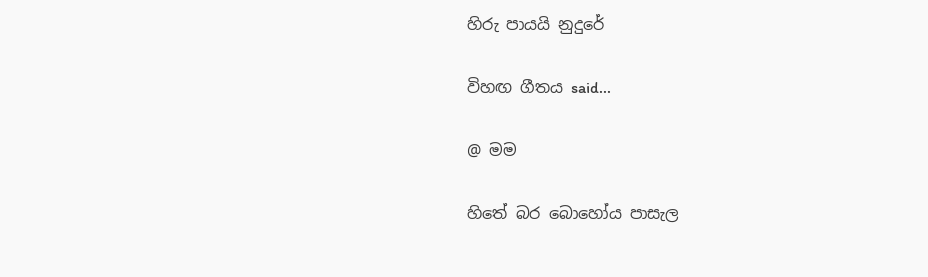හිරු පායයි නුදුරේ

විහඟ ගීතය said...

@ මම

හිතේ බර බොහෝය පාසැල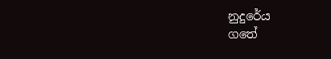නුදුරේය
ගතේ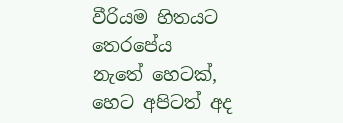වීරියම හිතයට තෙරපේය
නැතේ හෙටක්, හෙට අපිටත් අද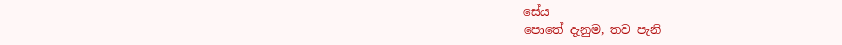සේය
පොතේ දැනුම, තව පැනි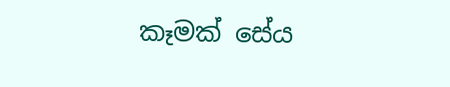කෑමක් සේය